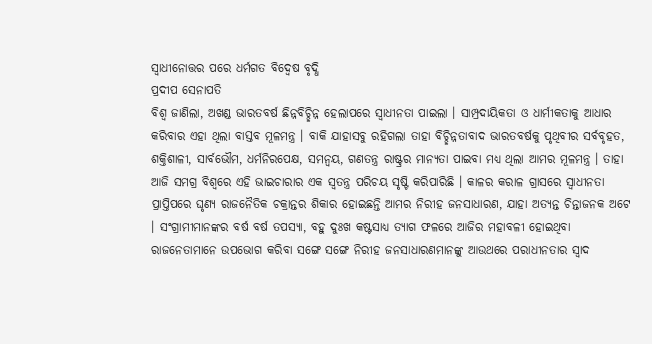ସ୍ୱାଧୀନୋତ୍ତର ପରେ ଧର୍ମଗତ ବିଦ୍ୱେଷ ବୃଦ୍ଧି
ପ୍ରଦୀପ ସେନାପତି
ବିଶ୍ୱ ଜାଣିଲା, ଅଖଣ୍ଡ ଭାରତବର୍ଷ ଛିନ୍ନବିଚ୍ଛିନ୍ନ ହେଲାପରେ ସ୍ୱାଧୀନତା ପାଇଲା । ସାମ୍ପ୍ରଦାୟିକତା ଓ ଧାର୍ମୀକତାକୁ ଆଧାର କରିବାର ଏହା ଥିଲା ବାସ୍ତବ ମୂଳମନ୍ତ୍ର । ବାକି ଯାହାସବୁ ରହିଗଲା ତାହା ବିଚ୍ଛିନ୍ନତାବାଦ ଭାରତବର୍ଷକୁ ପୃଥିବୀର ସର୍ବବୃହତ, ଶକ୍ତିଶାଳୀ, ସାର୍ବଭୌମ, ଧର୍ମନିରପେକ୍ଷ, ସମନ୍ୱୟ, ଗଣତନ୍ତ୍ର ରାଷ୍ଟ୍ରର ମାନ୍ୟତା ପାଇବା ମଧ୍ୟ ଥିଲା ଆମର ମୂଳମନ୍ତ୍ର । ତାହା ଆଜି ସମଗ୍ର ବିଶ୍ୱରେ ଏହି ଭାଇଚାରାର ଏକ ସ୍ୱତନ୍ତ୍ର ପରିଚୟ ସୃଷ୍ଟି କରିପାରିଛି । କାଳର କରାଳ ଗ୍ରାସରେ ସ୍ୱାଧୀନତା ପ୍ରାପ୍ତିପରେ ଘୃଣ୍ୟ ରାଜନୈତିକ ଚକ୍ରାନ୍ତର ଶିକାର ହୋଇଛନ୍ତି ଆମର ନିରୀହ ଜନସାଧାରଣ, ଯାହା ଅତ୍ୟନ୍ତ ଚିନ୍ତାଜନକ ଅଟେ । ସଂଗ୍ରାମୀମାନଙ୍କର ବର୍ଷ ବର୍ଷ ତପସ୍ୟା, ବହୁ ଦୁଃଖ କଷ୍ଟସାଧ୍ୟ ତ୍ୟାଗ ଫଳରେ ଆଜିର ମହାବଳୀ ହୋଇଥିବା ରାଜନେତାମାନେ ଉପଭୋଗ କରିବା ସଙ୍ଗେ ସଙ୍ଗେ ନିରୀହ ଜନସାଧାରଣମାନଙ୍କୁ ଆଉଥରେ ପରାଧୀନତାର ସ୍ୱାଦ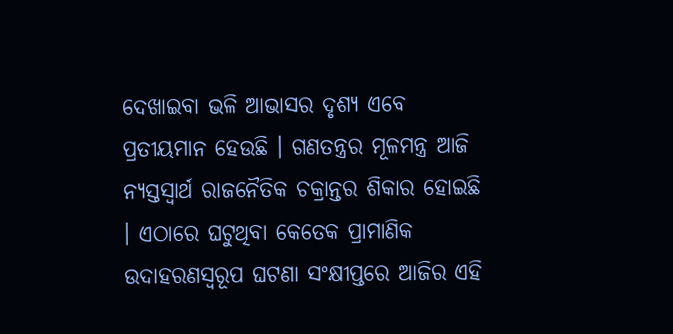ଦେଖାଇବା ଭଳି ଆଭାସର ଦୃଶ୍ୟ ଏବେ ପ୍ରତୀୟମାନ ହେଉଛି । ଗଣତନ୍ତ୍ରର ମୂଳମନ୍ତ୍ର ଆଜି ନ୍ୟସ୍ତସ୍ୱାର୍ଥ ରାଜନୈତିକ ଚକ୍ରାନ୍ତର ଶିକାର ହୋଇଛି । ଏଠାରେ ଘଟୁଥିବା କେତେକ ପ୍ରାମାଣିକ ଉଦାହରଣସ୍ୱରୂପ ଘଟଣା ସଂକ୍ଷୀପ୍ତରେ ଆଜିର ଏହି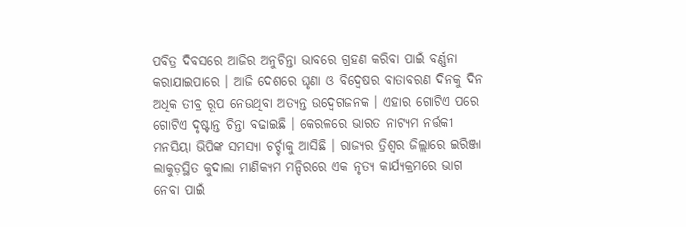ପବିତ୍ର ଦିବସରେ ଆଜିର ଅନୁଚିନ୍ତା ଭାବରେ ଗ୍ରହଣ କରିବା ପାଇଁ ବର୍ଣ୍ଣନା କରାଯାଇପାରେ । ଆଜି ଦେଶରେ ଘୃଣା ଓ ବିଦ୍ୱେଷର ବାତାବରଣ ଦିନକୁ ଦିନ ଅଧିକ ତୀବ୍ର ରୂପ ନେଉଥିବା ଅତ୍ୟନ୍ତ ଉଦ୍ବେଗଜନକ । ଏହାର ଗୋଟିଏ ପରେ ଗୋଟିଏ ଦୃଷ୍ଟାନ୍ତ ଚିନ୍ତା ବଢାଇଛି । କେରଳରେ ଭାରତ ନାଟ୍ୟମ ନର୍ତ୍ତକୀ ମନସିୟା ଭିପିଙ୍କ ସମସ୍ୟା ଚର୍ଚ୍ଚାକୁ ଆସିଛି । ରାଜ୍ୟର ତ୍ରିଶ୍ୱର ଜିଲ୍ଲାରେ ଇରିଞ୍ଜା ଲାକୁଡ଼ସ୍ଥିତ କୁଦାଲା ମାଣିକ୍ୟମ ମନ୍ଦିରରେ ଏକ ନୃତ୍ୟ କାର୍ଯ୍ୟକ୍ରମରେ ଭାଗ ନେବା ପାଇଁ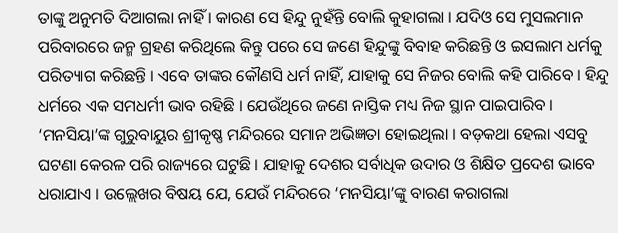ତାଙ୍କୁ ଅନୁମତି ଦିଆଗଲା ନାହିଁ । କାରଣ ସେ ହିନ୍ଦୁ ନୁହଁନ୍ତି ବୋଲି କୁହାଗଲା । ଯଦିଓ ସେ ମୁସଲମାନ ପରିବାରରେ ଜନ୍ମ ଗ୍ରହଣ କରିଥିଲେ କିନ୍ତୁ ପରେ ସେ ଜଣେ ହିନ୍ଦୁଙ୍କୁ ବିବାହ କରିଛନ୍ତି ଓ ଇସଲାମ ଧର୍ମକୁ ପରିତ୍ୟାଗ କରିଛନ୍ତି । ଏବେ ତାଙ୍କର କୌଣସି ଧର୍ମ ନାହିଁ, ଯାହାକୁ ସେ ନିଜର ବୋଲି କହି ପାରିବେ । ହିନ୍ଦୁ ଧର୍ମରେ ଏକ ସମଧର୍ମୀ ଭାବ ରହିଛି । ଯେଉଁଥିରେ ଜଣେ ନାସ୍ତିକ ମଧ୍ୟ ନିଜ ସ୍ଥାନ ପାଇପାରିବ । ‘ମନସିୟା’ଙ୍କ ଗୁରୁବାୟୁର ଶ୍ରୀକୃଷ୍ଣ ମନ୍ଦିରରେ ସମାନ ଅଭିଜ୍ଞତା ହୋଇଥିଲା । ବଡ଼କଥା ହେଲା ଏସବୁ ଘଟଣା କେରଳ ପରି ରାଜ୍ୟରେ ଘଟୁଛି । ଯାହାକୁ ଦେଶର ସର୍ବାଧିକ ଉଦାର ଓ ଶିକ୍ଷିତ ପ୍ରଦେଶ ଭାବେ ଧରାଯାଏ । ଉଲ୍ଲେଖର ବିଷୟ ଯେ, ଯେଉଁ ମନ୍ଦିରରେ ‘ମନସିୟା’ଙ୍କୁ ବାରଣ କରାଗଲା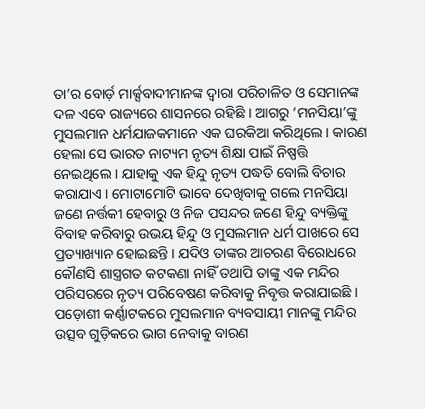ତା’ର ବୋର୍ଡ଼ ମାର୍କ୍ସବାଦୀମାନଙ୍କ ଦ୍ୱାରା ପରିଚାଳିତ ଓ ସେମାନଙ୍କ ଦଳ ଏବେ ରାଜ୍ୟରେ ଶାସନରେ ରହିଛି । ଆଗରୁ ‘ମନସିୟା’ଙ୍କୁ ମୁସଲମାନ ଧର୍ମଯାଜକମାନେ ଏକ ଘରକିଆ କରିଥିଲେ । କାରଣ ହେଲା ସେ ଭାରତ ନାଟ୍ୟମ ନୃତ୍ୟ ଶିକ୍ଷା ପାଇଁ ନିଷ୍ପତ୍ତି ନେଇଥିଲେ । ଯାହାକୁ ଏକ ହିନ୍ଦୁ ନୃତ୍ୟ ପଦ୍ଧତି ବୋଲି ବିଚାର କରାଯାଏ । ମୋଟାମୋଟି ଭାବେ ଦେଖିବାକୁ ଗଲେ ମନସିୟା ଜଣେ ନର୍ତ୍ତକୀ ହେବାରୁ ଓ ନିଜ ପସନ୍ଦର ଜଣେ ହିନ୍ଦୁ ବ୍ୟକ୍ତିଙ୍କୁ ବିବାହ କରିବାରୁ ଉଭୟ ହିନ୍ଦୁ ଓ ମୁସଲମାନ ଧର୍ମ ପାଖରେ ସେ ପ୍ରତ୍ୟାଖ୍ୟାନ ହୋଇଛନ୍ତି । ଯଦିଓ ତାଙ୍କର ଆଚରଣ ବିରୋଧରେ କୌଣସି ଶାସ୍ତ୍ରଗତ କଟକଣା ନାହିଁ ତଥାପି ତାଙ୍କୁ ଏକ ମନ୍ଦିର ପରିସରରେ ନୃତ୍ୟ ପରିବେଷଣ କରିବାକୁ ନିବୃତ୍ତ କରାଯାଇଛି ।
ପଡ଼ୋଶୀ କର୍ଣ୍ଣାଟକରେ ମୁସଲମାନ ବ୍ୟବସାୟୀ ମାନଙ୍କୁ ମନ୍ଦିର ଉତ୍ସବ ଗୁଡ଼ିକରେ ଭାଗ ନେବାକୁ ବାରଣ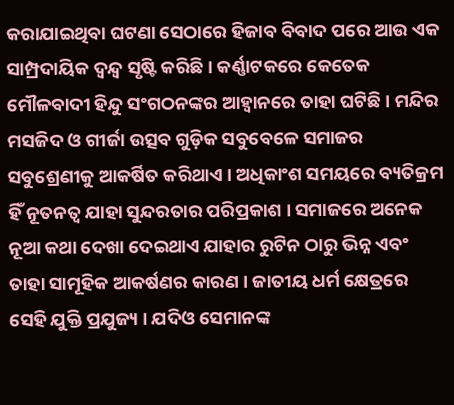କରାଯାଇଥିବା ଘଟଣା ସେଠାରେ ହିଜାବ ବିବାଦ ପରେ ଆଉ ଏକ ସାମ୍ପ୍ରଦାୟିକ ଦ୍ୱନ୍ଦ୍ୱ ସୃଷ୍ଟି କରିଛି । କର୍ଣ୍ଣାଟକରେ କେତେକ ମୌଳବାଦୀ ହିନ୍ଦୁ ସଂଗଠନଙ୍କର ଆହ୍ୱାନରେ ତାହା ଘଟିଛି । ମନ୍ଦିର ମସଜିଦ ଓ ଗୀର୍ଜା ଉତ୍ସବ ଗୁଡ଼ିକ ସବୁବେଳେ ସମାଜର ସବୁଶ୍ରେଣୀକୁ ଆକର୍ଷିତ କରିଥାଏ । ଅଧିକାଂଶ ସମୟରେ ବ୍ୟତିକ୍ରମ ହିଁ ନୂତନତ୍ୱ ଯାହା ସୁନ୍ଦରତାର ପରିପ୍ରକାଶ । ସମାଜରେ ଅନେକ ନୂଆ କଥା ଦେଖା ଦେଇଥାଏ ଯାହାର ରୁଟିନ ଠାରୁ ଭିନ୍ନ ଏବଂ ତାହା ସାମୂହିକ ଆକର୍ଷଣର କାରଣ । ଜାତୀୟ ଧର୍ମ କ୍ଷେତ୍ରରେ ସେହି ଯୁକ୍ତି ପ୍ରଯୁଜ୍ୟ । ଯଦିଓ ସେମାନଙ୍କ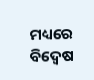ମଧ୍ୟରେ ବିଦ୍ୱେଷ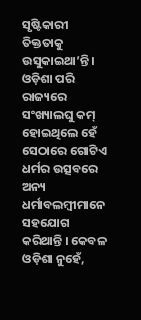ସୃଷ୍ଟିକାରୀ ତିକ୍ତତାକୁ ଉସୁକାଇଥା’ନ୍ତି । ଓଡ଼ିଶା ପରି ରାଜ୍ୟରେ ସଂଖ୍ୟାଲଘୁ କମ୍ ହୋଇଥିଲେ ହେଁ ସେଠାରେ ଗୋଟିଏ ଧର୍ମର ଉତ୍ସବରେ ଅନ୍ୟ ଧର୍ମାବଲମ୍ବୀମାନେ ସହଯୋଗ କରିଥାନ୍ତି । କେବଳ ଓଡ଼ିଶା ନୁହେଁ,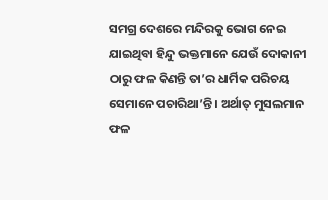ସମଗ୍ର ଦେଶରେ ମନ୍ଦିରକୁ ଭୋଗ ନେଇ ଯାଇଥିବା ହିନ୍ଦୁ ଭକ୍ତମାନେ ଯେଉଁ ଦୋକାନୀ ଠାରୁ ଫଳ କିଣନ୍ତି ତା’ର ଧାର୍ମିକ ପରିଚୟ ସେମାନେ ପଚାରିଥା’ନ୍ତି । ଅର୍ଥାତ୍ ମୁସଲମାନ ଫଳ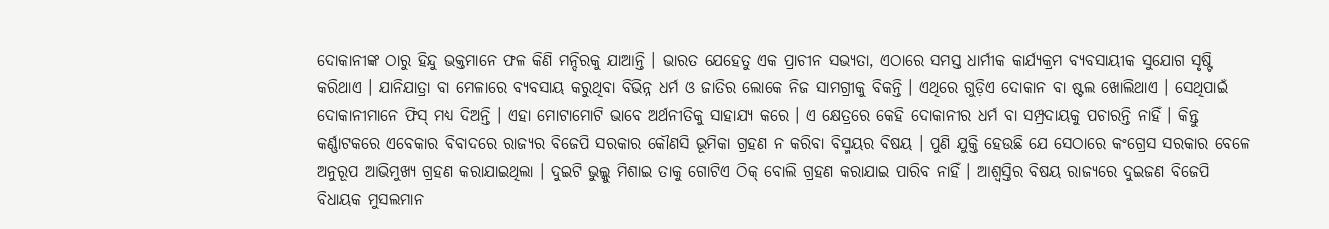ଦୋକାନୀଙ୍କ ଠାରୁ ହିନ୍ଦୁ ଭକ୍ତମାନେ ଫଳ କିଣି ମନ୍ଦିରକୁ ଯାଆନ୍ତି । ଭାରତ ଯେହେତୁ ଏକ ପ୍ରାଚୀନ ସଭ୍ୟତା, ଏଠାରେ ସମସ୍ତ ଧାର୍ମୀକ କାର୍ଯ୍ୟକ୍ରମ ବ୍ୟବସାୟୀକ ସୁଯୋଗ ସୃଷ୍ଟି କରିଥାଏ । ଯାନିଯାତ୍ରା ବା ମେଳାରେ ବ୍ୟବସାୟ କରୁଥିବା ବିଭିନ୍ନ ଧର୍ମ ଓ ଜାତିର ଲୋକେ ନିଜ ସାମଗ୍ରୀକୁ ବିକନ୍ତି । ଏଥିରେ ଗୁଡ଼ିଏ ଦୋକାନ ବା ଷ୍ଟଲ ଖୋଲିଥାଏ । ସେଥିପାଇଁ ଦୋକାନୀମାନେ ଫିସ୍ ମଧ୍ୟ ଦିଅନ୍ତି । ଏହା ମୋଟାମୋଟି ଭାବେ ଅର୍ଥନୀତିକୁ ସାହାଯ୍ୟ କରେ । ଏ କ୍ଷେତ୍ରରେ କେହି ଦୋକାନୀର ଧର୍ମ ବା ସମ୍ପ୍ରଦାୟକୁ ପଚାରନ୍ତି ନାହିଁ । କିନ୍ତୁ କର୍ଣ୍ଣାଟକରେ ଏବେକାର ବିବାଦରେ ରାଜ୍ୟର ବିଜେପି ସରକାର କୌଣସି ଭୂମିକା ଗ୍ରହଣ ନ କରିବା ବିସ୍ମୟର ବିଷୟ । ପୁଣି ଯୁକ୍ତି ହେଉଛି ଯେ ସେଠାରେ କଂଗ୍ରେସ ସରକାର ବେଳେ ଅନୁରୂପ ଆଭିମୁଖ୍ୟ ଗ୍ରହଣ କରାଯାଇଥିଲା । ଦୁଇଟି ଭୁଲ୍କୁ ମିଶାଇ ତାକୁ ଗୋଟିଏ ଠିକ୍ ବୋଲି ଗ୍ରହଣ କରାଯାଇ ପାରିବ ନାହିଁ । ଆଶ୍ୱସ୍ତିର ବିଷୟ ରାଜ୍ୟରେ ଦୁଇଜଣ ବିଜେପି ବିଧାୟକ ମୁସଲମାନ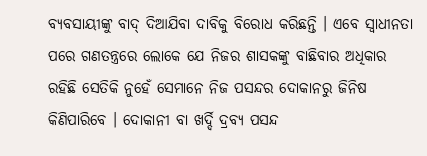ବ୍ୟବସାୟୀଙ୍କୁ ବାଦ୍ ଦିଆଯିବା ଦାବିକୁ ବିରୋଧ କରିଛନ୍ତି । ଏବେ ସ୍ୱାଧୀନତା ପରେ ଗଣତନ୍ତ୍ରରେ ଲୋକେ ଯେ ନିଜର ଶାସକଙ୍କୁ ବାଛିବାର ଅଧିକାର ରହିଛି ସେତିକି ନୁହେଁ ସେମାନେ ନିଜ ପସନ୍ଦର ଦୋକାନରୁ ଜିନିଷ କିଣିପାରିବେ । ଦୋକାନୀ ବା ଖର୍ଦ୍ଦି ଦ୍ରବ୍ୟ ପସନ୍ଦ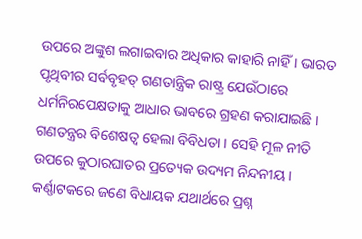ଉପରେ ଅଙ୍କୁଶ ଲଗାଇବାର ଅଧିକାର କାହାରି ନାହିଁ । ଭାରତ ପୃଥିବୀର ସର୍ବବୃହତ୍ ଗଣତାନ୍ତ୍ରିକ ରାଷ୍ଟ୍ର ଯେଉଁଠାରେ ଧର୍ମନିରପେକ୍ଷତାକୁ ଆଧାର ଭାବରେ ଗ୍ରହଣ କରାଯାଇଛି । ଗଣତନ୍ତ୍ରର ବିଶେଷତ୍ୱ ହେଲା ବିବିଧତା । ସେହି ମୂଳ ନୀତି ଉପରେ କୁଠାରଘାତର ପ୍ରତ୍ୟେକ ଉଦ୍ୟମ ନିନ୍ଦନୀୟ । କର୍ଣ୍ଣାଟକରେ ଜଣେ ବିଧାୟକ ଯଥାର୍ଥରେ ପ୍ରଶ୍ନ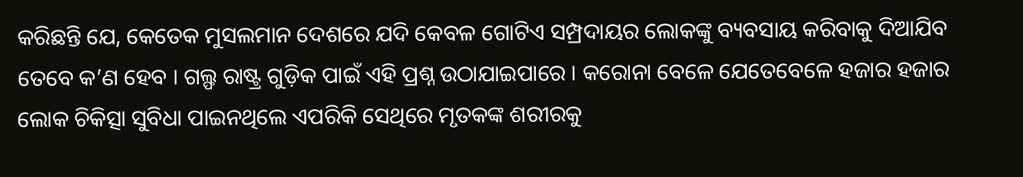କରିଛନ୍ତି ଯେ, କେତେକ ମୁସଲମାନ ଦେଶରେ ଯଦି କେବଳ ଗୋଟିଏ ସମ୍ପ୍ରଦାୟର ଲୋକଙ୍କୁ ବ୍ୟବସାୟ କରିବାକୁ ଦିଆଯିବ ତେବେ କ’ଣ ହେବ । ଗଲ୍ଫ ରାଷ୍ଟ୍ର ଗୁଡ଼ିକ ପାଇଁ ଏହି ପ୍ରଶ୍ନ ଉଠାଯାଇପାରେ । କରୋନା ବେଳେ ଯେତେବେଳେ ହଜାର ହଜାର ଲୋକ ଚିକିତ୍ସା ସୁବିଧା ପାଇନଥିଲେ ଏପରିକି ସେଥିରେ ମୃତକଙ୍କ ଶରୀରକୁ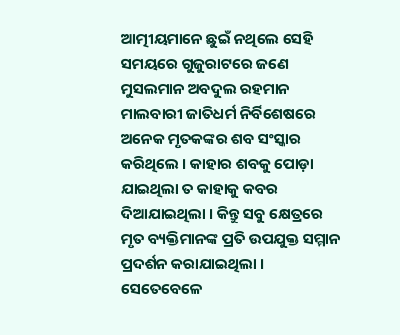ଆତ୍ମୀୟମାନେ ଛୁଇଁ ନଥିଲେ ସେହି ସମୟରେ ଗୁଜୁରାଟରେ ଜଣେ ମୁସଲମାନ ଅବଦୁଲ ରହମାନ ମାଲବାରୀ ଜାତିଧର୍ମ ନିର୍ବିଶେଷରେ ଅନେକ ମୃତକଙ୍କର ଶବ ସଂସ୍କାର କରିଥିଲେ । କାହାର ଶବକୁ ପୋଡ଼ା ଯାଇଥିଲା ତ କାହାକୁ କବର ଦିଆଯାଇଥିଲା । କିନ୍ତୁ ସବୁ କ୍ଷେତ୍ରରେ ମୃତ ବ୍ୟକ୍ତିମାନଙ୍କ ପ୍ରତି ଉପଯୁକ୍ତ ସମ୍ମାନ ପ୍ରଦର୍ଶନ କରାଯାଇଥିଲା । ସେତେବେଳେ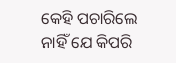କେହି ପଚାରିଲେ ନାହିଁ ଯେ କିପରି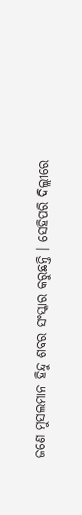ଜଣେ ମୁସଲମାନ ହିନ୍ଦୁ ଶବର ସଂସ୍କାର କରୁଛନ୍ତି । ସେହିପରି ଦିଲ୍ଲୀରେ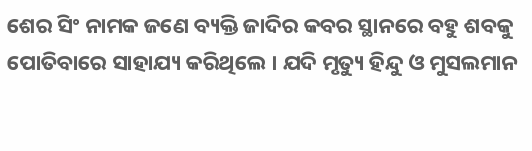ଶେର ସିଂ ନାମକ ଜଣେ ବ୍ୟକ୍ତି ଜାଦିର କବର ସ୍ଥାନରେ ବହୁ ଶବକୁ ପୋତିବାରେ ସାହାଯ୍ୟ କରିଥିଲେ । ଯଦି ମୃତ୍ୟୁ ହିନ୍ଦୁ ଓ ମୁସଲମାନ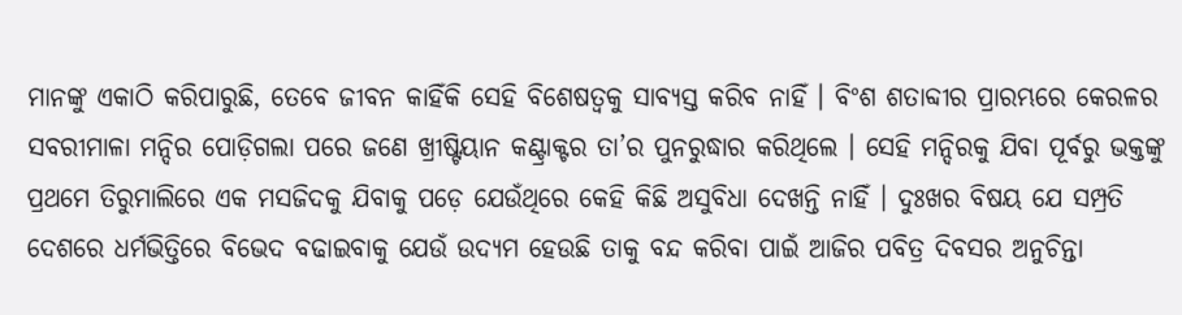ମାନଙ୍କୁ ଏକାଠି କରିପାରୁଛି, ତେବେ ଜୀବନ କାହିଁକି ସେହି ବିଶେଷତ୍ୱକୁ ସାବ୍ୟସ୍ତ କରିବ ନାହିଁ । ବିଂଶ ଶତାବ୍ଦୀର ପ୍ରାରମ୍ଭରେ କେରଳର ସବରୀମାଳା ମନ୍ଦିର ପୋଡ଼ିଗଲା ପରେ ଜଣେ ଖ୍ରୀଷ୍ଟିୟାନ କଣ୍ଟ୍ରାକ୍ଟର ତା’ର ପୁନରୁଦ୍ଧାର କରିଥିଲେ । ସେହି ମନ୍ଦିରକୁ ଯିବା ପୂର୍ବରୁ ଭକ୍ତଙ୍କୁ ପ୍ରଥମେ ତିରୁମାଲିରେ ଏକ ମସଜିଦକୁ ଯିବାକୁ ପଡ଼େ ଯେଉଁଥିରେ କେହି କିଛି ଅସୁବିଧା ଦେଖନ୍ତି ନାହିଁ । ଦୁଃଖର ବିଷୟ ଯେ ସମ୍ପ୍ରତି ଦେଶରେ ଧର୍ମଭିତ୍ତିରେ ବିଭେଦ ବଢାଇବାକୁ ଯେଉଁ ଉଦ୍ୟମ ହେଉଛି ତାକୁ ବନ୍ଦ କରିବା ପାଇଁ ଆଜିର ପବିତ୍ର ଦିବସର ଅନୁଚିନ୍ତା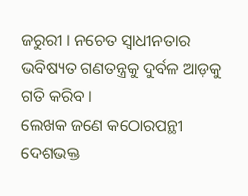ଜରୁରୀ । ନଚେତ ସ୍ୱାଧୀନତାର ଭବିଷ୍ୟତ ଗଣତନ୍ତ୍ରକୁ ଦୁର୍ବଳ ଆଡ଼କୁ ଗତି କରିବ ।
ଲେଖକ ଜଣେ କଠୋରପନ୍ଥୀ ଦେଶଭକ୍ତ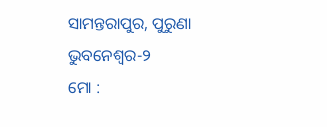ସାମନ୍ତରାପୁର, ପୁରୁଣା ଭୁବନେଶ୍ୱର-୨
ମୋ :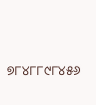୭୮୪୮୮୯୮୪୫୬